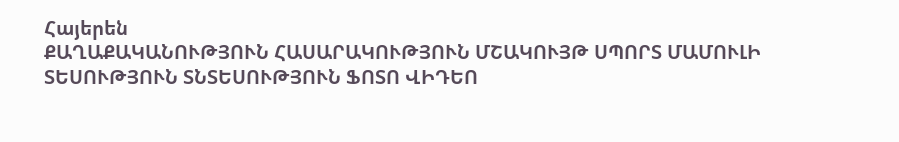Հայերեն
ՔԱՂԱՔԱԿԱՆՈՒԹՅՈՒՆ ՀԱՍԱՐԱԿՈՒԹՅՈՒՆ ՄՇԱԿՈՒՅԹ ՍՊՈՐՏ ՄԱՄՈՒԼԻ ՏԵՍՈՒԹՅՈՒՆ ՏՆՏԵՍՈՒԹՅՈՒՆ ՖՈՏՈ ՎԻԴԵՈ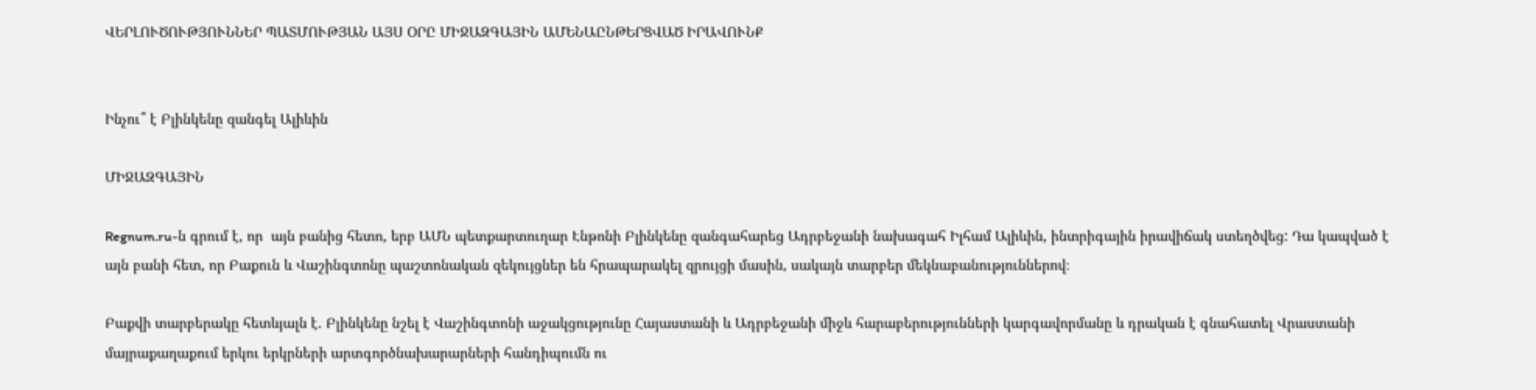ՎԵՐԼՈՒԾՈՒԹՅՈՒՆՆԵՐ ՊԱՏՄՈՒԹՅԱՆ ԱՅՍ ՕՐԸ ՄԻՋԱԶԳԱՅԻՆ ԱՄԵՆԱԸՆԹԵՐՑՎԱԾ ԻՐԱՎՈՒՆՔ


Ինչու՞ է Բլինկենը զանգել Ալիևին

ՄԻՋԱԶԳԱՅԻՆ

Regnum.ru-ն գրում է, որ  այն բանից հետո, երբ ԱՄՆ պետքարտուղար Էնթոնի Բլինկենը զանգահարեց Ադրբեջանի նախագահ Իլհամ Ալիևին, ինտրիգային իրավիճակ ստեղծվեց: Դա կապված է այն բանի հետ, որ Բաքուն և Վաշինգտոնը պաշտոնական զեկույցներ են հրապարակել զրույցի մասին, սակայն տարբեր մեկնաբանություններով։

Բաքվի տարբերակը հետևյալն է. Բլինկենը նշել է Վաշինգտոնի աջակցությունը Հայաստանի և Ադրբեջանի միջև հարաբերությունների կարգավորմանը և դրական է գնահատել Վրաստանի մայրաքաղաքում երկու երկրների արտգործնախարարների հանդիպումն ու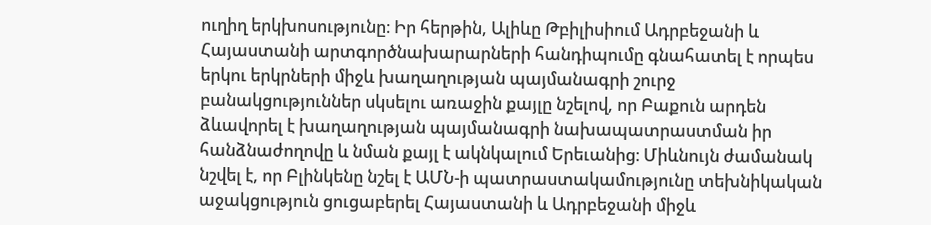ուղիղ երկխոսությունը։ Իր հերթին, Ալիևը Թբիլիսիում Ադրբեջանի և Հայաստանի արտգործնախարարների հանդիպումը գնահատել է որպես երկու երկրների միջև խաղաղության պայմանագրի շուրջ բանակցություններ սկսելու առաջին քայլը նշելով, որ Բաքուն արդեն ձևավորել է խաղաղության պայմանագրի նախապատրաստման իր հանձնաժողովը և նման քայլ է ակնկալում Երեւանից։ Միևնույն ժամանակ նշվել է, որ Բլինկենը նշել է ԱՄՆ-ի պատրաստակամությունը տեխնիկական աջակցություն ցուցաբերել Հայաստանի և Ադրբեջանի միջև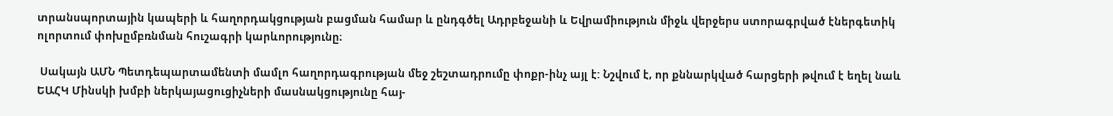տրանսպորտային կապերի և հաղորդակցության բացման համար և ընդգծել Ադրբեջանի և Եվրամիություն միջև վերջերս ստորագրված էներգետիկ ոլորտում փոխըմբռնման հուշագրի կարևորությունը։

 Սակայն ԱՄՆ Պետդեպարտամենտի մամլո հաղորդագրության մեջ շեշտադրումը փոքր-ինչ այլ է: Նշվում է, որ քննարկված հարցերի թվում է եղել նաև ԵԱՀԿ Մինսկի խմբի ներկայացուցիչների մասնակցությունը հայ-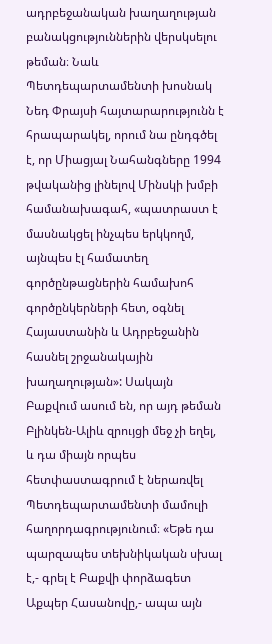ադրբեջանական խաղաղության բանակցություններին վերսկսելու թեման։ Նաև Պետդեպարտամենտի խոսնակ Նեդ Փրայսի հայտարարությունն է հրապարակել, որում նա ընդգծել է, որ Միացյալ Նահանգները 1994 թվականից լինելով Մինսկի խմբի համանախագահ, «պատրաստ է մասնակցել ինչպես երկկողմ, այնպես էլ համատեղ գործընթացներին համախոհ գործընկերների հետ, օգնել Հայաստանին և Ադրբեջանին հասնել շրջանակային խաղաղության»: Սակայն Բաքվում ասում են, որ այդ թեման Բլինկեն-Ալիև զրույցի մեջ չի եղել, և դա միայն որպես հետփաստագրում է ներառվել Պետդեպարտամենտի մամուլի հաղորդագրությունում։ «Եթե դա պարզապես տեխնիկական սխալ է,- գրել է Բաքվի փորձագետ Աքպեր Հասանովը,- ապա այն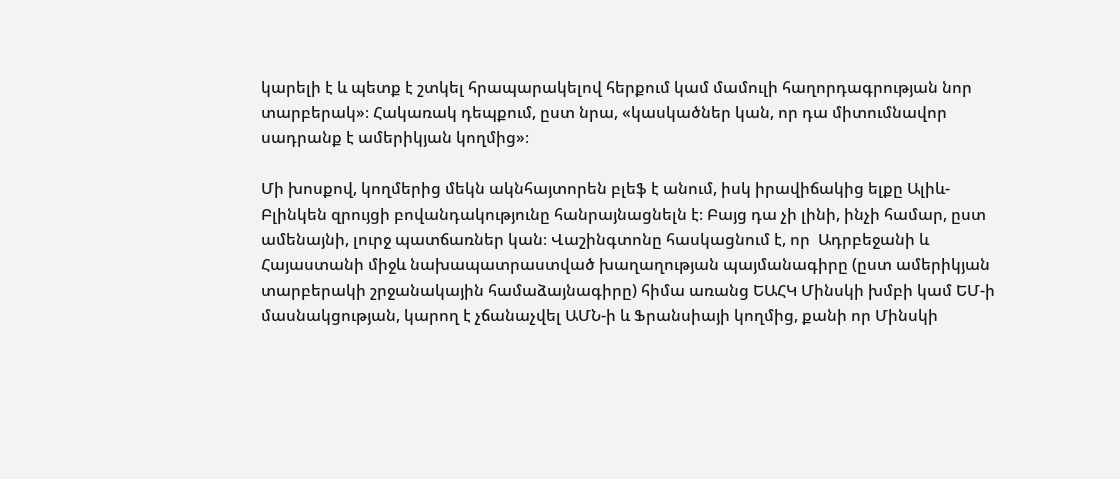կարելի է և պետք է շտկել հրապարակելով հերքում կամ մամուլի հաղորդագրության նոր տարբերակ»։ Հակառակ դեպքում, ըստ նրա, «կասկածներ կան, որ դա միտումնավոր սադրանք է ամերիկյան կողմից»։

Մի խոսքով, կողմերից մեկն ակնհայտորեն բլեֆ է անում, իսկ իրավիճակից ելքը Ալիև-Բլինկեն զրույցի բովանդակությունը հանրայնացնելն է։ Բայց դա չի լինի, ինչի համար, ըստ ամենայնի, լուրջ պատճառներ կան։ Վաշինգտոնը հասկացնում է, որ  Ադրբեջանի և Հայաստանի միջև նախապատրաստված խաղաղության պայմանագիրը (ըստ ամերիկյան տարբերակի շրջանակային համաձայնագիրը) հիմա առանց ԵԱՀԿ Մինսկի խմբի կամ ԵՄ-ի մասնակցության, կարող է չճանաչվել ԱՄՆ-ի և Ֆրանսիայի կողմից, քանի որ Մինսկի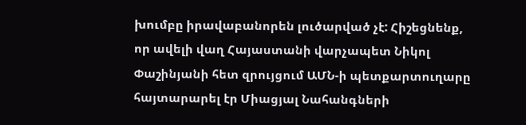խումբը իրավաբանորեն լուծարված չէ: Հիշեցնենք, որ ավելի վաղ Հայաստանի վարչապետ Նիկոլ Փաշինյանի հետ զրույցում ԱՄՆ-ի պետքարտուղարը հայտարարել էր Միացյալ Նահանգների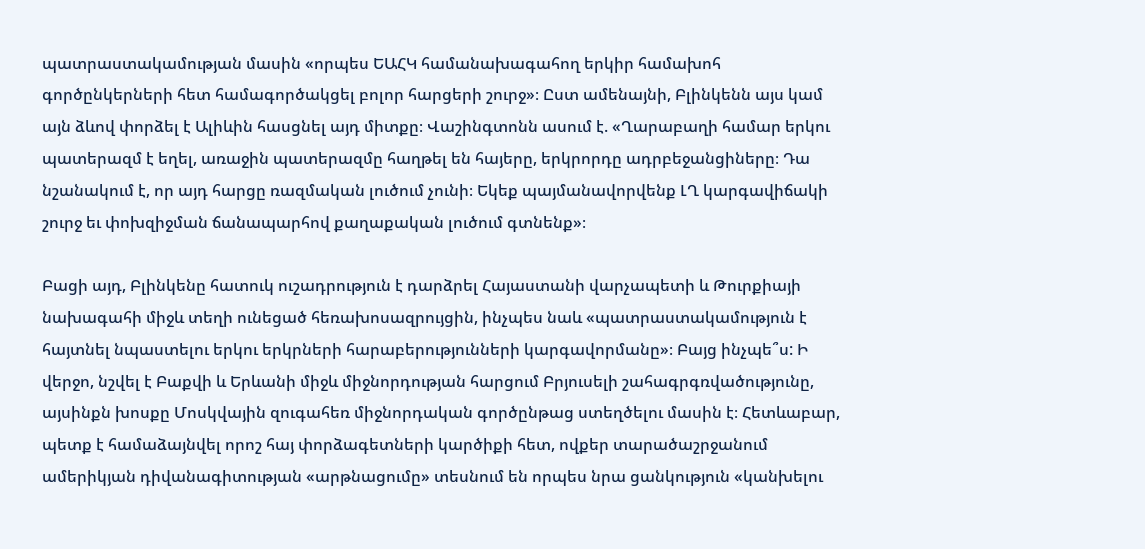պատրաստակամության մասին «որպես ԵԱՀԿ համանախագահող երկիր համախոհ գործընկերների հետ համագործակցել բոլոր հարցերի շուրջ»։ Ըստ ամենայնի, Բլինկենն այս կամ այն ձևով փորձել է Ալիևին հասցնել այդ միտքը։ Վաշինգտոնն ասում է. «Ղարաբաղի համար երկու պատերազմ է եղել, առաջին պատերազմը հաղթել են հայերը, երկրորդը ադրբեջանցիները։ Դա նշանակում է, որ այդ հարցը ռազմական լուծում չունի։ Եկեք պայմանավորվենք ԼՂ կարգավիճակի շուրջ եւ փոխզիջման ճանապարհով քաղաքական լուծում գտնենք»։

Բացի այդ, Բլինկենը հատուկ ուշադրություն է դարձրել Հայաստանի վարչապետի և Թուրքիայի նախագահի միջև տեղի ունեցած հեռախոսազրույցին, ինչպես նաև «պատրաստակամություն է հայտնել նպաստելու երկու երկրների հարաբերությունների կարգավորմանը»։ Բայց ինչպե՞ս: Ի վերջո, նշվել է Բաքվի և Երևանի միջև միջնորդության հարցում Բրյուսելի շահագրգռվածությունը, այսինքն խոսքը Մոսկվային զուգահեռ միջնորդական գործընթաց ստեղծելու մասին է։ Հետևաբար, պետք է համաձայնվել որոշ հայ փորձագետների կարծիքի հետ, ովքեր տարածաշրջանում ամերիկյան դիվանագիտության «արթնացումը» տեսնում են որպես նրա ցանկություն «կանխելու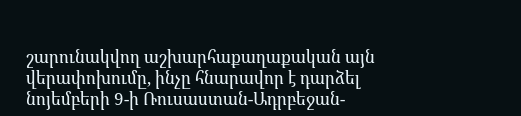շարունակվող աշխարհաքաղաքական այն վերափոխումը, ինչը հնարավոր է դարձել նոյեմբերի 9-ի Ռուսաստան-Ադրբեջան-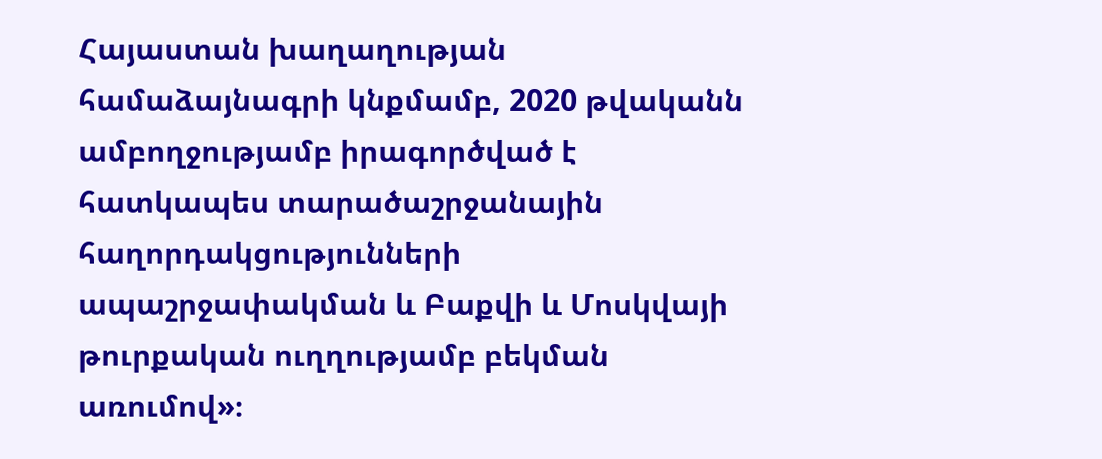Հայաստան խաղաղության համաձայնագրի կնքմամբ, 2020 թվականն ամբողջությամբ իրագործված է հատկապես տարածաշրջանային հաղորդակցությունների ապաշրջափակման և Բաքվի և Մոսկվայի թուրքական ուղղությամբ բեկման առումով»։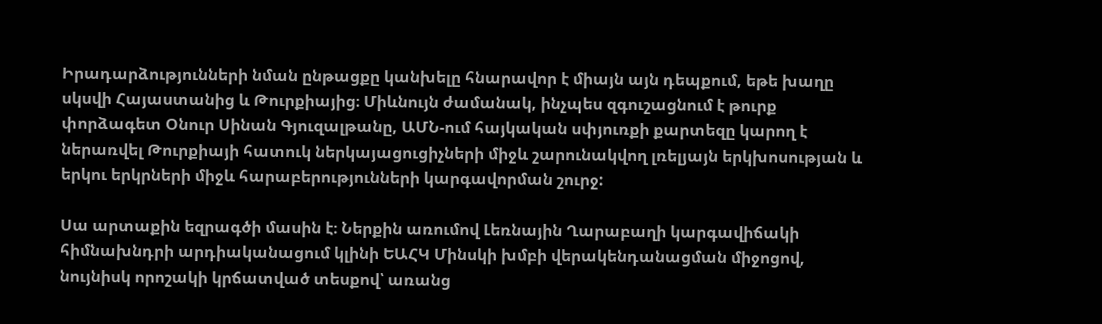Իրադարձությունների նման ընթացքը կանխելը հնարավոր է միայն այն դեպքում, եթե խաղը սկսվի Հայաստանից և Թուրքիայից։ Միևնույն ժամանակ, ինչպես զգուշացնում է թուրք փորձագետ Օնուր Սինան Գյուզալթանը, ԱՄՆ-ում հայկական սփյուռքի քարտեզը կարող է ներառվել Թուրքիայի հատուկ ներկայացուցիչների միջև շարունակվող լռելյայն երկխոսության և երկու երկրների միջև հարաբերությունների կարգավորման շուրջ:

Սա արտաքին եզրագծի մասին է։ Ներքին առումով Լեռնային Ղարաբաղի կարգավիճակի հիմնախնդրի արդիականացում կլինի ԵԱՀԿ Մինսկի խմբի վերակենդանացման միջոցով, նույնիսկ որոշակի կրճատված տեսքով՝ առանց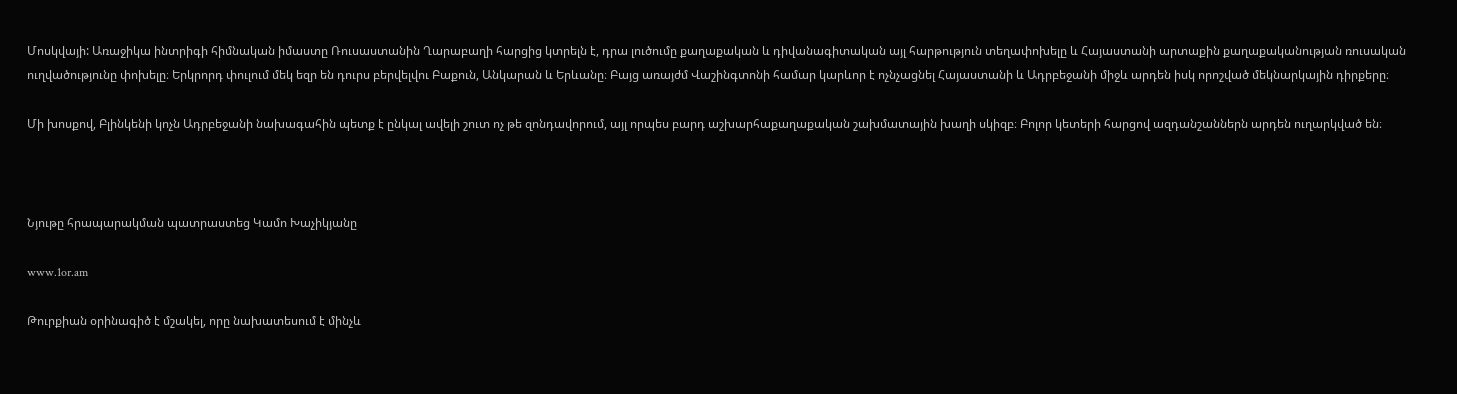Մոսկվայի: Առաջիկա ինտրիգի հիմնական իմաստը Ռուսաստանին Ղարաբաղի հարցից կտրելն է, դրա լուծումը քաղաքական և դիվանագիտական այլ հարթություն տեղափոխելը և Հայաստանի արտաքին քաղաքականության ռուսական ուղվածությունը փոխելը։ Երկրորդ փուլում մեկ եզր են դուրս բերվելվու Բաքուն, Անկարան և Երևանը։ Բայց առայժմ Վաշինգտոնի համար կարևոր է ոչնչացնել Հայաստանի և Ադրբեջանի միջև արդեն իսկ որոշված մեկնարկային դիրքերը։

Մի խոսքով, Բլինկենի կոչն Ադրբեջանի նախագահին պետք է ընկալ ավելի շուտ ոչ թե զոնդավորում, այլ որպես բարդ աշխարհաքաղաքական շախմատային խաղի սկիզբ։ Բոլոր կետերի հարցով ազդանշաններն արդեն ուղարկված են։



Նյութը հրապարակման պատրաստեց Կամո Խաչիկյանը

www.1or.am

Թուրքիան օրինագիծ է մշակել, որը նախատեսում է մինչև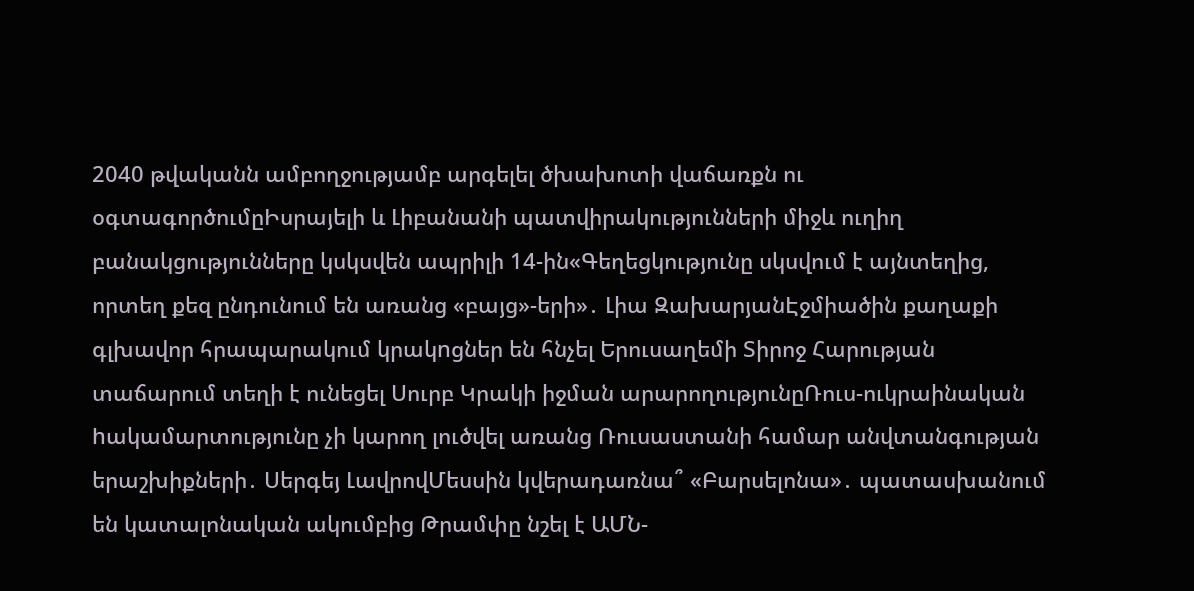2040 թվականն ամբողջությամբ արգելել ծխախոտի վաճառքն ու օգտագործումըԻսրայելի և Լիբանանի պատվիրակությունների միջև ուղիղ բանակցությունները կսկսվեն ապրիլի 14-ին«Գեղեցկությունը սկսվում է այնտեղից, որտեղ քեզ ընդունում են առանց «բայց»-երի»․ Լիա ԶախարյանԷջմիածին քաղաքի գլխավոր հրապարակում կրակnցներ են հնչել Երուսաղեմի Տիրոջ Հարության տաճարում տեղի է ունեցել Սուրբ Կրակի իջման արարողությունըՌուս-ուկրաինական hակամարտությունը չի կարող լուծվել առանց Ռուսաստանի համար անվտանգության երաշխիքների․ Սերգեյ ԼավրովՄեսսին կվերադառնա՞ «Բարսելոնա»․ պատասխանում են կատալոնական ակումբից Թրամփը նշել է ԱՄՆ-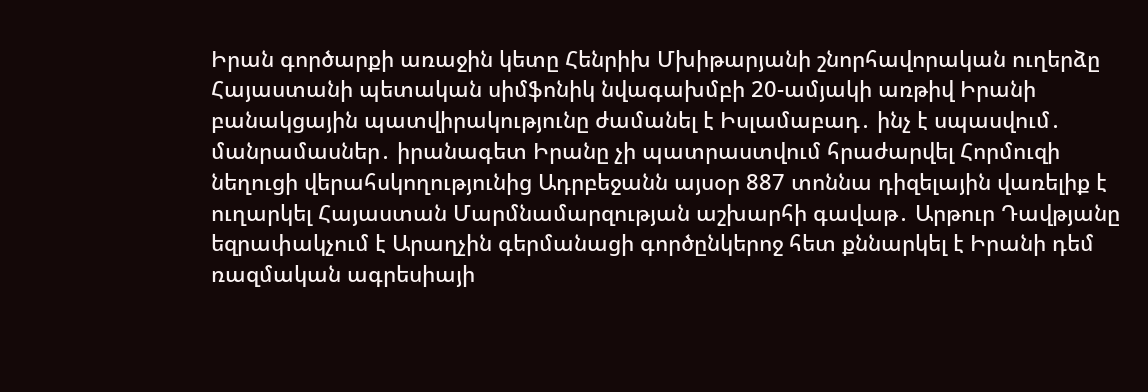Իրան գործարքի առաջին կետը Հենրիխ Մխիթարյանի շնորհավորական ուղերձը Հայաստանի պետական սիմֆոնիկ նվագախմբի 20-ամյակի առթիվ Իրանի բանակցային պատվիրակությունը ժամանել է Իսլամաբադ․ ինչ է սպասվում․ մանրամասներ․ իրանագետ Իրանը չի պատրաստվում հրաժարվել Հորմուզի նեղուցի վերահսկողությունից Ադրբեջանն այսօր 887 տոննա դիզելային վառելիք է ուղարկել Հայաստան Մարմնամարզության աշխարհի գավաթ․ Արթուր Դավթյանը եզրափակչում է Արաղչին գերմանացի գործընկերոջ հետ քննարկել է Իրանի դեմ ռազմական ագրեսիայի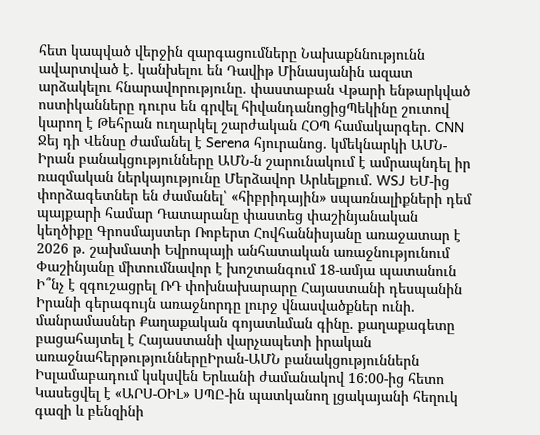հետ կապված վերջին զարգացումները Նախաքննությունն ավարտված է․ կանխելու են Դավիթ Մինասյանին ազատ արձակելու հնարավորությունը․ փաստաբան Վթարի ենթարկված ոստիկանները դուրս են գրվել հիվանդանոցիցՊեկինը շուտով կարող է Թեհրան ուղարկել շարժական ՀՕՊ համակարգեր․ CNN Ջեյ դի Վենսը ժամանել է Serena հյուրանոց․ կմեկնարկի ԱՄՆ-Իրան բանակցությունները ԱՄՆ-ն շարունակում է ամրապնդել իր ռազմական ներկայությունը Մերձավոր Արևելքում․ WSJ ԵՄ-ից փորձագետներ են ժամանել՝ «հիբրիդային» սպառնալիքների դեմ պայքարի համար Դատարանը փաստեց փաշինյանական կեղծիքը Գրոսմայստեր Ռոբերտ Հովհաննիսյանը առաջատար է 2026 թ. շախմատի Եվրոպայի անհատական առաջնությունում Փաշինյանը միտումնավոր է խոշտանգում 18-ամյա պատանուն Ի՞նչ է զգուշացրել ՌԴ փոխնախարարը Հայաստանի դեսպանին Իրանի գերագույն առաջնորդը լուրջ վնասվածքներ ունի․ մանրամասներ Քաղաքական գոյատևման գինը. քաղաքագետը բացահայտել է Հայաստանի վարչապետի իրական առաջնահերթություններըԻրան-ԱՄՆ բանակցություններն Իսլամաբադում կսկսվեն Երևանի ժամանակով 16:00-ից հետո Կասեցվել է «ԱՐՍ-ՕԻԼ» ՍՊԸ-ին պատկանող լցակայանի հեղուկ գազի և բենզինի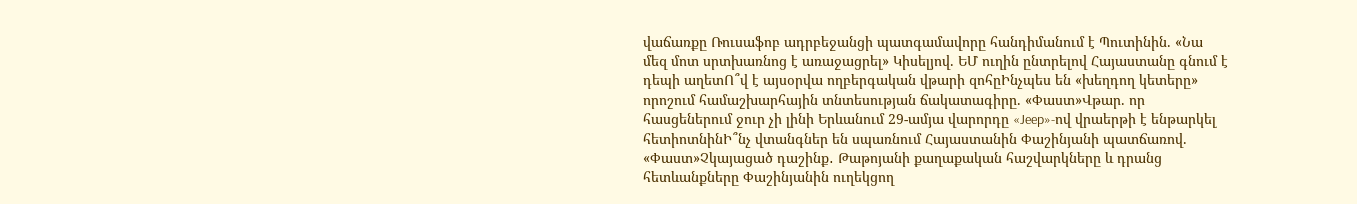վաճառքը Ռուսաֆոբ ադրբեջանցի պատգամավորը հանդիմանում է Պուտինին. «Նա մեզ մոտ սրտխառնոց է առաջացրել» Կիսելյով. ԵՄ ուղին ընտրելով Հայաստանը գնում է դեպի աղետՈ՞վ է այսօրվա ողբերգական վթարի զոհըԻնչպես են «խեղդող կետերը» որոշում համաշխարհային տնտեսության ճակատագիրը. «Փաստ»Վթար. որ հասցեներում ջուր չի լինի Երևանում 29-ամյա վարորդը «Jeep»-ով վրաերթի է ենթարկել հետիոտնինԻ՞նչ վտանգներ են սպառնում Հայաստանին Փաշինյանի պատճառով. «Փաստ»Չկայացած դաշինք․ Թաթոյանի քաղաքական հաշվարկները և դրանց հետևանքները Փաշինյանին ուղեկցող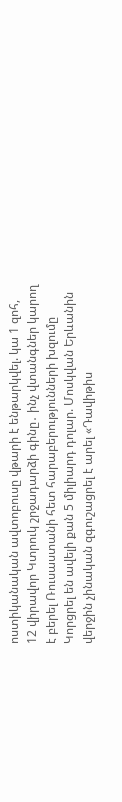ոստիկանական ավտոբուսը վթարի է ենթարկվել. կա 1 զոհ, 12 վիրավոր Կտրուկ շրջադարձի գինը․ ինչ վտանգներ կարող է բերել Ռուսաստանի հետ հարաբերությունների խզումը Կորցրել են ավելի քան 5 միլիարդ դոլար. Մոսկվան Երևանին վերջին չինական զգուշացրել է արել «Դավիթիս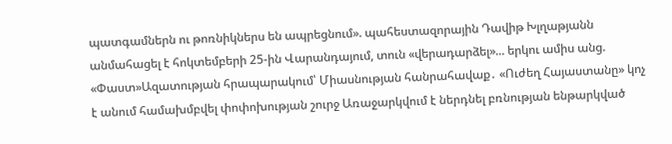պատգամներն ու թոռնիկներս են ապրեցնում». պահեստազորային Դավիթ Խլղաթյանն անմահացել է հոկտեմբերի 25-ին Վարանդայում, տուն «վերադարձել»... երկու ամիս անց. «Փաստ»Ազատության հրապարակում՝ Միասնության հանրահավաք․ «Ուժեղ Հայաստանը» կոչ է անում համախմբվել փոփոխության շուրջ Առաջարկվում է ներդնել բռնության ենթարկված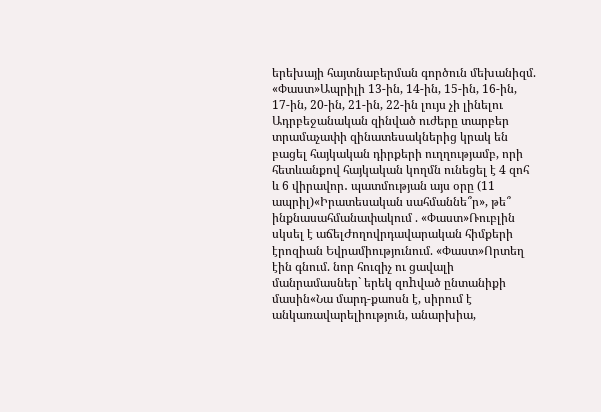երեխայի հայտնաբերման գործուն մեխանիզմ. «Փաստ»Ապրիլի 13-ին, 14-ին, 15-ին, 16-ին, 17-ին, 20-ին, 21-ին, 22-ին լույս չի լինելու Ադրբեջանական զինված ուժերը տարբեր տրամաչափի զինատեսակներից կրակ են բացել հայկական դիրքերի ուղղությամբ, որի հետևանքով հայկական կողմն ունեցել է 4 զոհ և 6 վիրավոր․ պատմության այս օրը (11 ապրիլ)«Իրատեսական սահմաննե՞ր», թե՞ ինքնասահմանափակում . «Փաստ»Ռուբլին սկսել է աճելԺողովրդավարական հիմքերի էրոզիան Եվրամիությունում. «Փաստ»Որտեղ էին գնում. նոր հուզիչ ու ցավալի մանրամասներ` երեկ զոhված ընտանիքի մասին«Նա մարդ-քաոսն է, սիրում է անկառավարելիություն, անարխիա,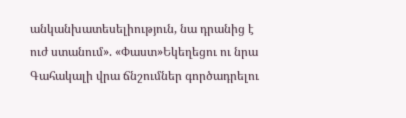անկանխատեսելիություն, նա դրանից է ուժ ստանում». «Փաստ»Եկեղեցու ու նրա Գահակալի վրա ճնշումներ գործադրելու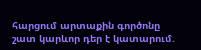հարցում արտաքին գործոնը շատ կարևոր դեր է կատարում.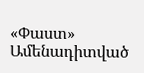«Փաստ»
Ամենադիտված